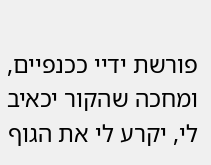פורשת ידיי ככנפיים, ומחכה שהקור יכאיב
לי, יקרע לי את הגוף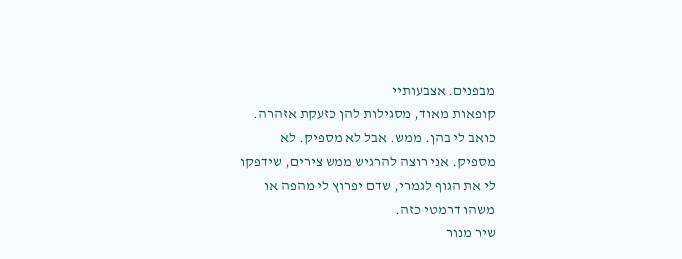מבפנים. אצבעותיי
קופאות מאוד, מסגילות להן כזעקת אזהרה.
כואב לי בהן. ממש. אבל לא מספיק. לא
מספיק. אני רוצה להרגיש ממש צירים, שידפקו
לי את הגוף לגמרי, שדם יפרוץ לי מהפה או
משהו דרמטי כזה.
שיר מנור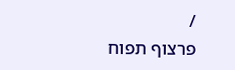/
פרצוף תפוח